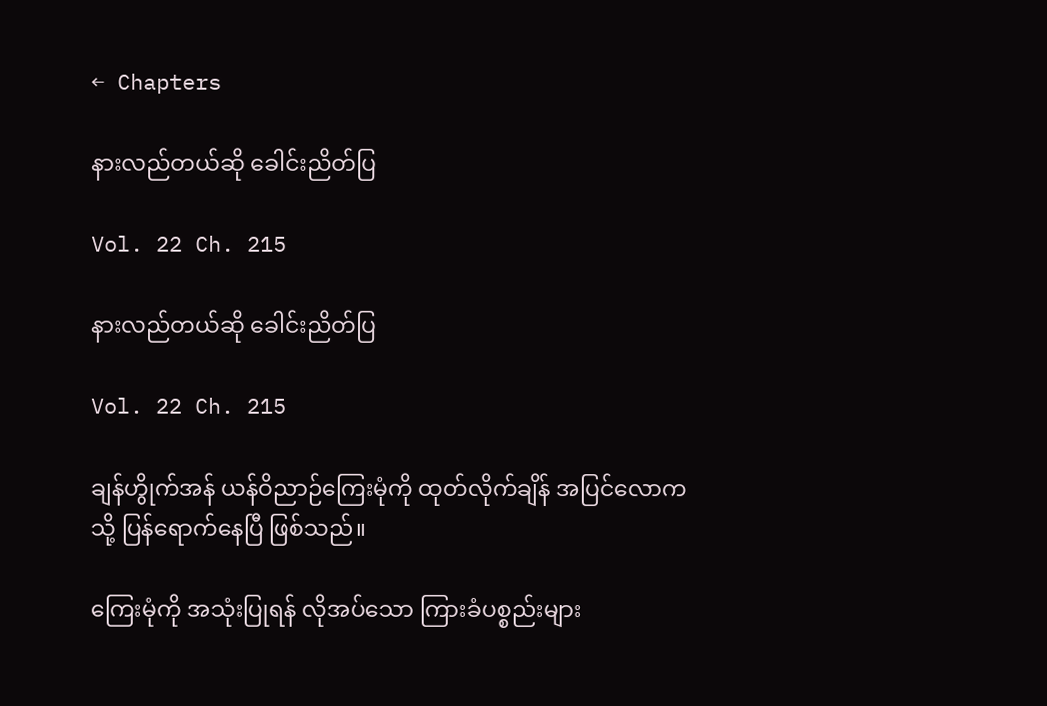← Chapters

နားလည်တယ်ဆို ခေါင်းညိတ်ပြ

Vol. 22 Ch. 215

နားလည်တယ်ဆို ခေါင်းညိတ်ပြ

Vol. 22 Ch. 215

ချန်ဟွိုက်အန် ယန်ဝိညာဉ်ကြေးမုံကို ထုတ်လိုက်ချိန် အပြင်လောကသို့ ပြန်ရောက်နေပြီ ဖြစ်သည်။

ကြေးမုံကို အသုံးပြုရန် လိုအပ်သော ကြားခံပစ္စည်းများ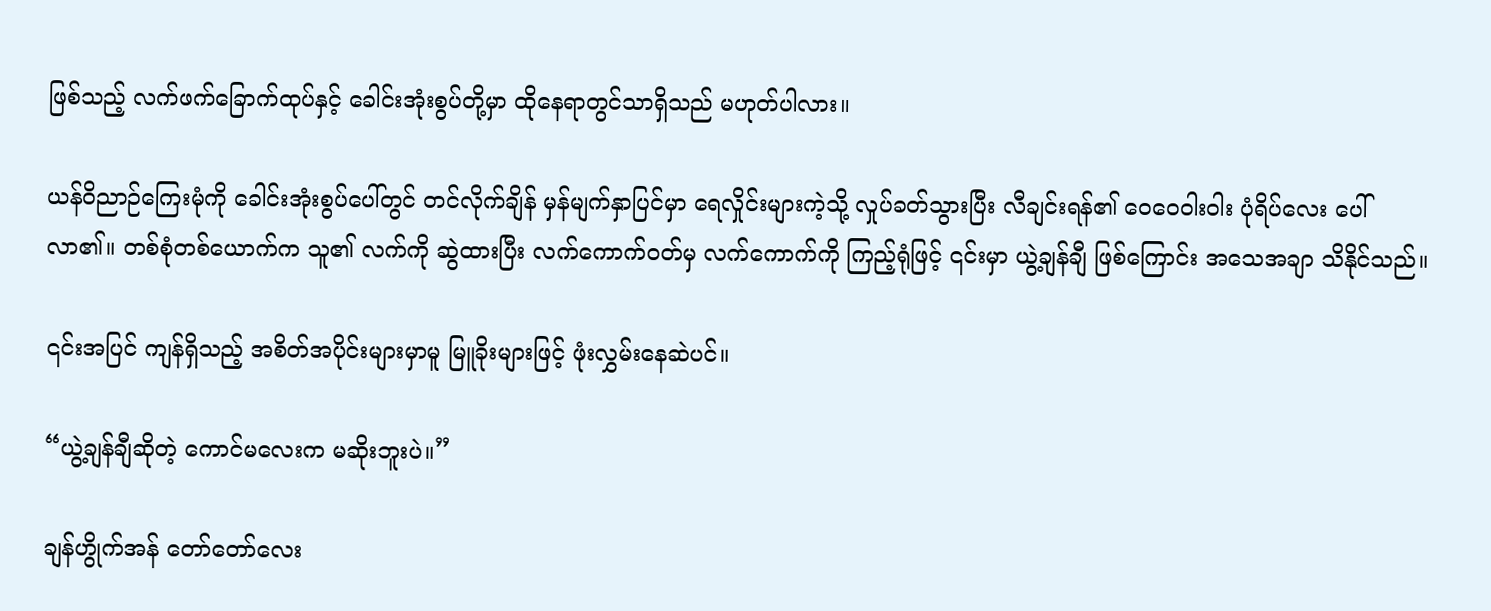ဖြစ်သည့် လက်ဖက်ခြောက်ထုပ်နှင့် ခေါင်းအုံးစွပ်တို့မှာ ထိုနေရာတွင်သာရှိသည် မဟုတ်ပါလား။

ယန်ဝိညာဉ်ကြေးမုံကို ခေါင်းအုံးစွပ်ပေါ်တွင် တင်လိုက်ချိန် မှန်မျက်နှာပြင်မှာ ရေလှိုင်းများကဲ့သို့ လှုပ်ခတ်သွားပြီး လီချင်းရန်၏ ဝေဝေဝါးဝါး ပုံရိပ်လေး ပေါ်လာ၏။ တစ်စုံတစ်ယောက်က သူ၏ လက်ကို ဆွဲထားပြီး လက်ကောက်ဝတ်မှ လက်ကောက်ကို ကြည့်ရုံဖြင့် ၎င်းမှာ ယွဲ့ချန်ချီ ဖြစ်ကြောင်း အသေအချာ သိနိုင်သည်။

၎င်းအပြင် ကျန်ရှိသည့် အစိတ်အပိုင်းများမှာမူ မြူခိုးများဖြင့် ဖုံးလွှမ်းနေဆဲပင်။

“ယွဲ့ချန်ချီဆိုတဲ့ ကောင်မလေးက မဆိုးဘူးပဲ။”

ချန်ဟွိုက်အန် တော်တော်လေး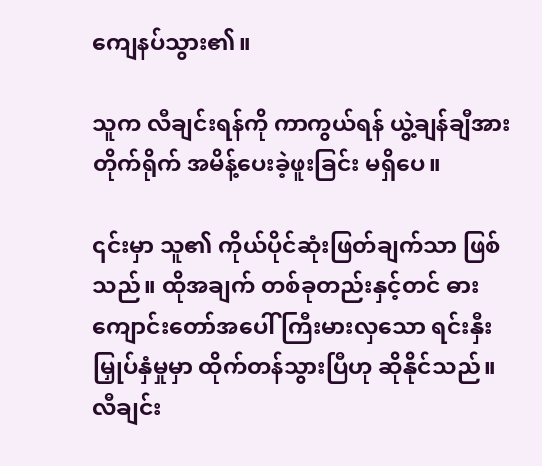ကျေနပ်သွား၏။

သူက လီချင်းရန်ကို ကာကွယ်ရန် ယွဲ့ချန်ချီအား တိုက်ရိုက် အမိန့်ပေးခဲ့ဖူးခြင်း မရှိပေ။

၎င်းမှာ သူ၏ ကိုယ်ပိုင်ဆုံးဖြတ်ချက်သာ ဖြစ်သည်။ ထိုအချက် တစ်ခုတည်းနှင့်တင် ဓားကျောင်းတော်အပေါ် ကြီးမားလှသော ရင်းနှီးမြှုပ်နှံမှုမှာ ထိုက်တန်သွားပြီဟု ဆိုနိုင်သည်။ လီချင်း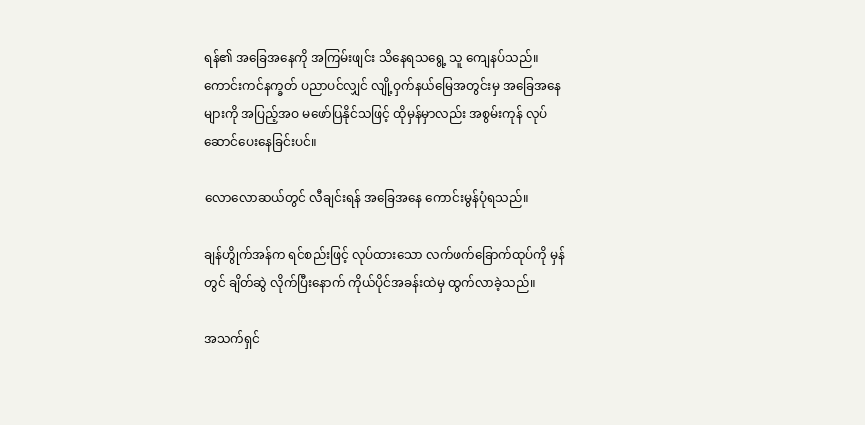ရန်၏ အခြေအနေကို အကြမ်းဖျင်း သိနေရသရွေ့ သူ ကျေနပ်သည်။ ကောင်းကင်နက္ခတ် ပညာပင်လျှင် လျို့ဝှက်နယ်မြေအတွင်းမှ အခြေအနေများကို အပြည့်အဝ မဖော်ပြနိုင်သဖြင့် ထိုမှန်မှာလည်း အစွမ်းကုန် လုပ်ဆောင်ပေးနေခြင်းပင်။

လောလောဆယ်တွင် လီချင်းရန် အခြေအနေ ကောင်းမွန်ပုံရသည်။

ချန်ဟွိုက်အန်က ရင်စည်းဖြင့် လုပ်ထားသော လက်ဖက်ခြောက်ထုပ်ကို မှန်တွင် ချိတ်ဆွဲ လိုက်ပြီးနောက် ကိုယ်ပိုင်အခန်းထဲမှ ထွက်လာခဲ့သည်။

အသက်ရှင်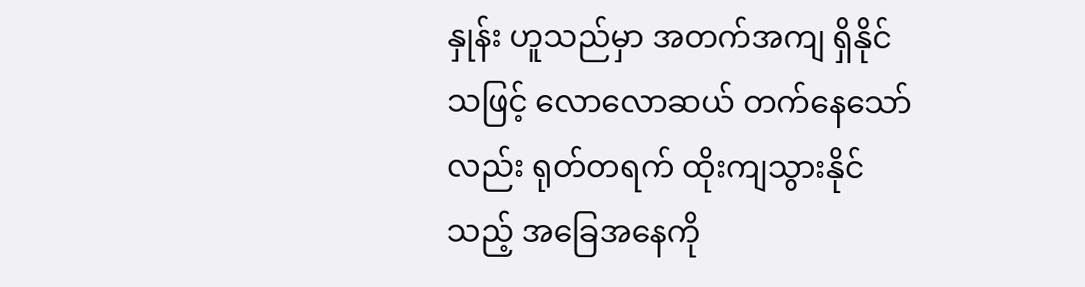နှုန်း ဟူသည်မှာ အတက်အကျ ရှိနိုင်သဖြင့် လောလောဆယ် တက်နေသော်လည်း ရုတ်တရက် ထိုးကျသွားနိုင်သည့် အခြေအနေကို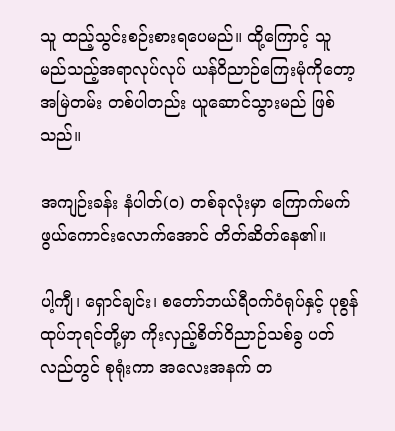သူ ထည့်သွင်းစဉ်းစားရပေမည်။ ထို့ကြောင့် သူ မည်သည့်အရာလုပ်လုပ် ယန်ဝိညာဉ်ကြေးမုံကိုတော့ အမြဲတမ်း တစ်ပါတည်း ယူဆောင်သွားမည် ဖြစ်သည်။

အကျဉ်းခန်း နံပါတ်(၀) တစ်ခုလုံးမှာ ကြောက်မက်ဖွယ်ကောင်းလောက်အောင် တိတ်ဆိတ်နေ၏။

ပါ့ကျီ၊ ရှောင်ချင်း၊ စတော်ဘယ်ရီဝက်ဝံရုပ်နှင့် ပုစွန်ထုပ်ဘုရင်တို့မှာ ကိုးလှည့်စိတ်ဝိညာဉ်သစ်ခွ ပတ်လည်တွင် စုရုံးကာ အလေးအနက် တ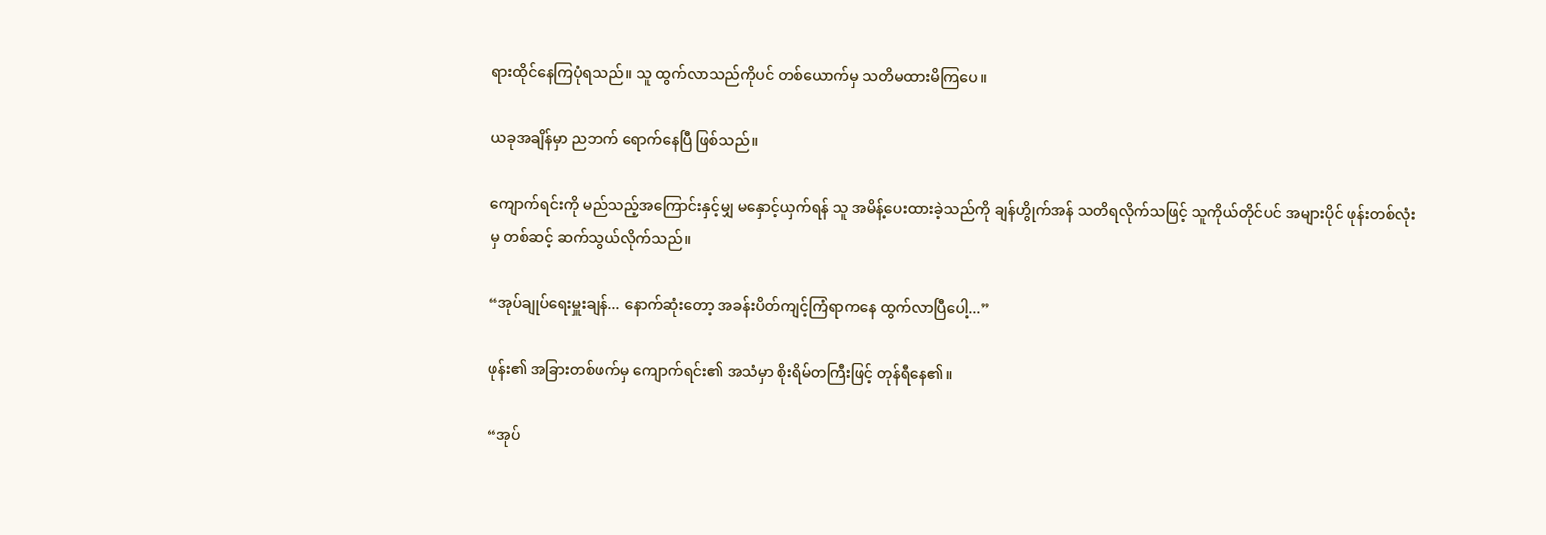ရားထိုင်နေကြပုံရသည်။ သူ ထွက်လာသည်ကိုပင် တစ်ယောက်မှ သတိမထားမိကြပေ။

ယခုအချိန်မှာ ညဘက် ရောက်နေပြီ ဖြစ်သည်။

ကျောက်ရင်းကို မည်သည့်အကြောင်းနှင့်မျှ မနှောင့်ယှက်ရန် သူ အမိန့်ပေးထားခဲ့သည်ကို ချန်ဟွိုက်အန် သတိရလိုက်သဖြင့် သူကိုယ်တိုင်ပင် အများပိုင် ဖုန်းတစ်လုံးမှ တစ်ဆင့် ဆက်သွယ်လိုက်သည်။

“အုပ်ချုပ်ရေးမှူးချန်... နောက်ဆုံးတော့ အခန်းပိတ်ကျင့်ကြံရာကနေ ထွက်လာပြီပေါ့...”

ဖုန်း၏ အခြားတစ်ဖက်မှ ကျောက်ရင်း၏ အသံမှာ စိုးရိမ်တကြီးဖြင့် တုန်ရီနေ၏။

“အုပ်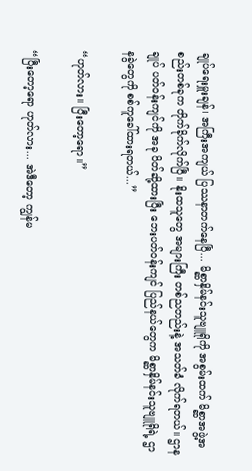ချုပ်ရေးမှူးချန်၊ အကြီးအကျယ် ပြဿနာတက်နေပြီ... မိစ္ဆာနှိမ်နင်းသူဗျူရိုကို အစွမ်းထက် မိစ္ဆာအဖွဲ့အစည်းတစ်ခုက တိုက်ခိုက်လိုက်ပြီ။ နိုးထသူတွေ အများကြီး တစ်ညတည်းနဲ့ အသတ်ခံ လိုက်ရတယ်။ ဌာနချုပ် ပတ်ဝန်းကျင်ကို အခု ပိတ်ဆို့ထားပြီး ဘေးပတ်ဝန်းကျင် ပြည်နယ်တွေက မိစ္ဆာနှိမ်နင်းသူဗျူရိုရဲ့ ဌာနခွဲတွေကို စစ်ကူခေါ်ထားရတယ်...”

“ဟုတ်လား။ ပြီးတော့ရော။”

“ပြီးတော့ရော ဟုတ်လား... အဲဒီတော့ ကျွန်မ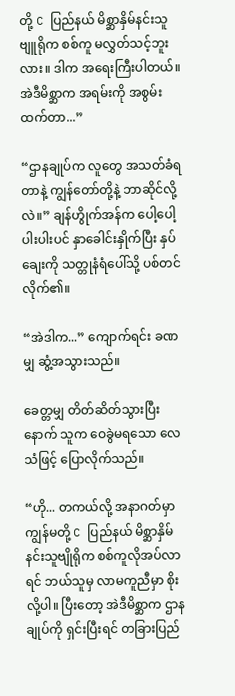တို့ C ပြည်နယ် မိစ္ဆာနှိမ်နင်းသူဗျူရိုက စစ်ကူ မလွှတ်သင့်ဘူးလား။ ဒါက အရေးကြီးပါတယ်။ အဲဒီမိစ္ဆာက အရမ်းကို အစွမ်းထက်တာ...”

“ဌာနချုပ်က လူတွေ အသတ်ခံရတာနဲ့ ကျွန်တော်တို့နဲ့ ဘာဆိုင်လို့လဲ။” ချန်ဟွိုက်အန်က ပေါ့ပေါ့ပါးပါးပင် နှာခေါင်းနှိုက်ပြီး နှပ်ချေးကို သတ္တုနံရံပေါ်သို့ ပစ်တင်လိုက်၏။

“အဲဒါက...” ကျောက်ရင်း ခဏမျှ ဆွံ့အသွားသည်။

ခေတ္တမျှ တိတ်ဆိတ်သွားပြီးနောက် သူက ဝေခွဲမရသော လေသံဖြင့် ပြောလိုက်သည်။

“ဟို... တကယ်လို့ အနာဂတ်မှာ ကျွန်မတို့ C ပြည်နယ် မိစ္ဆာနှိမ်နင်းသူဗျိုရိုက စစ်ကူလိုအပ်လာရင် ဘယ်သူမှ လာမကူညီမှာ စိုးလို့ပါ။ ပြီးတော့ အဲဒီမိစ္ဆာက ဌာနချုပ်ကို ရှင်းပြီးရင် တခြားပြည်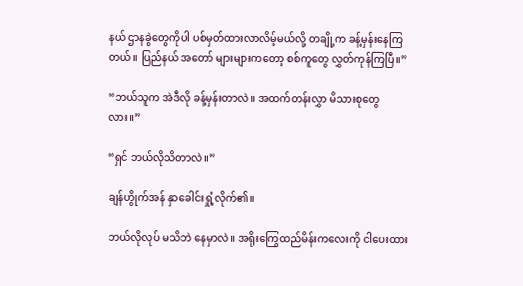နယ် ဌာနခွဲတွေကိုပါ ပစ်မှတ်ထားလာလိမ့်မယ်လို့ တချို့က ခန့်မှန်းနေကြတယ်။ ပြည်နယ် အတော် များများကတော့ စစ်ကူတွေ လွှတ်ကုန်ကြပြီ။”

“ဘယ်သူက အဲဒီလို ခန့်မှန်းတာလဲ။ အထက်တန်းလွှာ မိသားစုတွေလား။”

“ရှင် ဘယ်လိုသိတာလဲ။”

ချန်ဟွိုက်အန် နှာခေါင်းရှုံ့လိုက်၏။

ဘယ်လိုလုပ် မသိဘဲ နေမှာလဲ။ အရိုးကြွေထည်မိန်းကလေးကို ငါပေးထား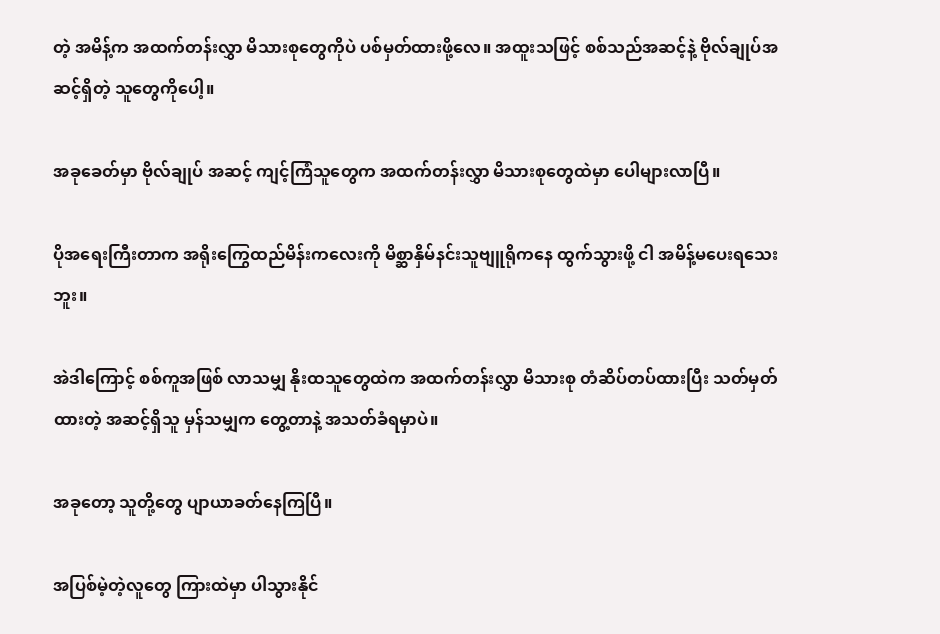တဲ့ အမိန့်က အထက်တန်းလွှာ မိသားစုတွေကိုပဲ ပစ်မှတ်ထားဖို့လေ။ အထူးသဖြင့် စစ်သည်အဆင့်နဲ့ ဗိုလ်ချုပ်အဆင့်ရှိတဲ့ သူတွေကိုပေါ့။

အခုခေတ်မှာ ဗိုလ်ချုပ် အဆင့် ကျင့်ကြံသူတွေက အထက်တန်းလွှာ မိသားစုတွေထဲမှာ ပေါများလာပြီ။

ပိုအရေးကြီးတာက အရိုးကြွေထည်မိန်းကလေးကို မိစ္ဆာနှိမ်နင်းသူဗျူရိုကနေ ထွက်သွားဖို့ ငါ အမိန့်မပေးရသေးဘူး။

အဲဒါကြောင့် စစ်ကူအဖြစ် လာသမျှ နိုးထသူတွေထဲက အထက်တန်းလွှာ မိသားစု တံဆိပ်တပ်ထားပြီး သတ်မှတ်ထားတဲ့ အဆင့်ရှိသူ မှန်သမျှက တွေ့တာနဲ့ အသတ်ခံရမှာပဲ။

အခုတော့ သူတို့တွေ ပျာယာခတ်နေကြပြီ။

အပြစ်မဲ့တဲ့လူတွေ ကြားထဲမှာ ပါသွားနိုင်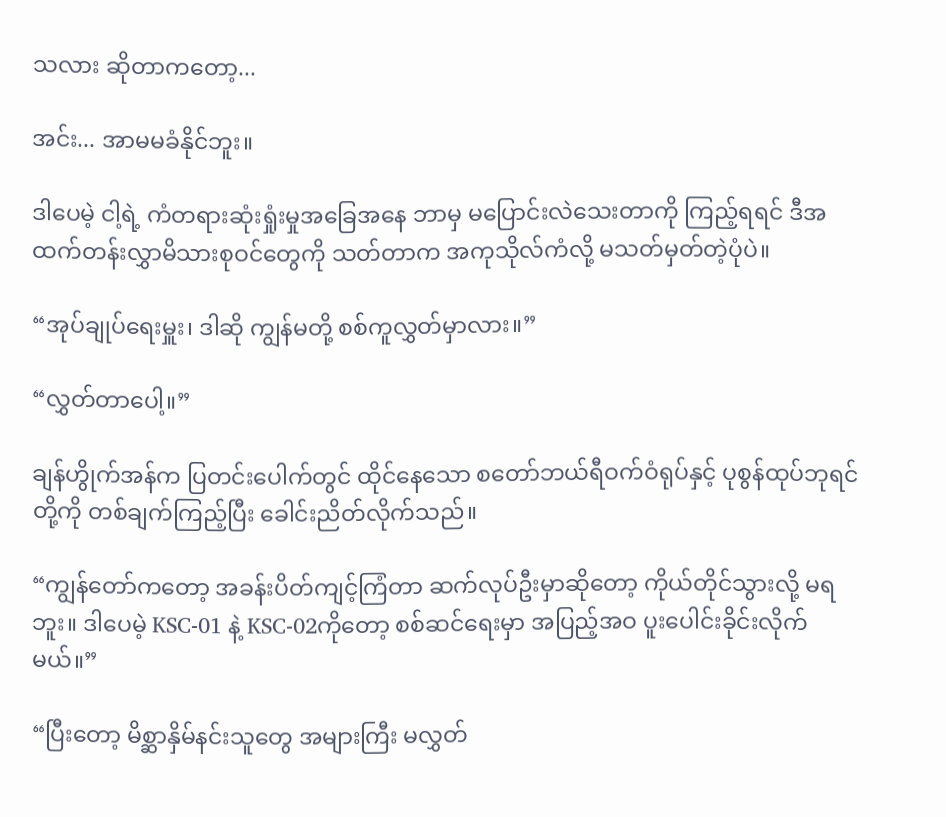သလား ဆိုတာကတော့...

အင်း... အာမမခံနိုင်ဘူး။

ဒါပေမဲ့ ငါ့ရဲ့ ကံတရားဆုံးရှုံးမှုအခြေအနေ ဘာမှ မပြောင်းလဲသေးတာကို ကြည့်ရရင် ဒီအထက်တန်းလွှာမိသားစုဝင်တွေကို သတ်တာက အကုသိုလ်ကံလို့ မသတ်မှတ်တဲ့ပုံပဲ။

“အုပ်ချုပ်ရေးမှူး၊ ဒါဆို ကျွန်မတို့ စစ်ကူလွှတ်မှာလား။”

“လွှတ်တာပေါ့။”

ချန်ဟွိုက်အန်က ပြတင်းပေါက်တွင် ထိုင်နေသော စတော်ဘယ်ရီဝက်ဝံရုပ်နှင့် ပုစွန်ထုပ်ဘုရင် တို့ကို တစ်ချက်ကြည့်ပြီး ခေါင်းညိတ်လိုက်သည်။

“ကျွန်တော်ကတော့ အခန်းပိတ်ကျင့်ကြံတာ ဆက်လုပ်ဦးမှာဆိုတော့ ကိုယ်တိုင်သွားလို့ မရဘူး။ ဒါပေမဲ့ KSC-01 နဲ့ KSC-02ကိုတော့ စစ်ဆင်ရေးမှာ အပြည့်အဝ ပူးပေါင်းခိုင်းလိုက်မယ်။”

“ပြီးတော့ မိစ္ဆာနှိမ်နင်းသူတွေ အများကြီး မလွှတ်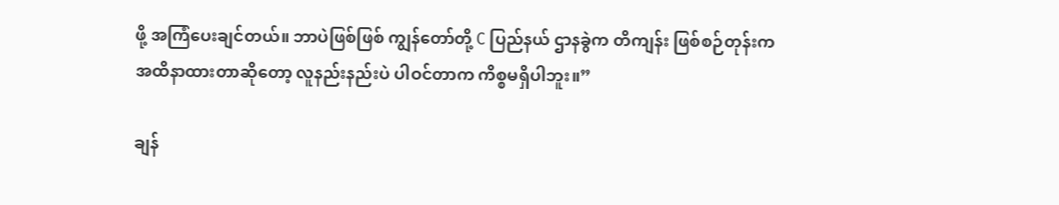ဖို့ အကြံပေးချင်တယ်။ ဘာပဲဖြစ်ဖြစ် ကျွန်‌တော်တို့ C ပြည်နယ် ဌာနခွဲက တိကျန်း ဖြစ်စဉ်တုန်းက အထိနာထားတာဆိုတော့ လူနည်းနည်းပဲ ပါဝင်တာက ကိစ္စမရှိပါဘူး။”

ချန်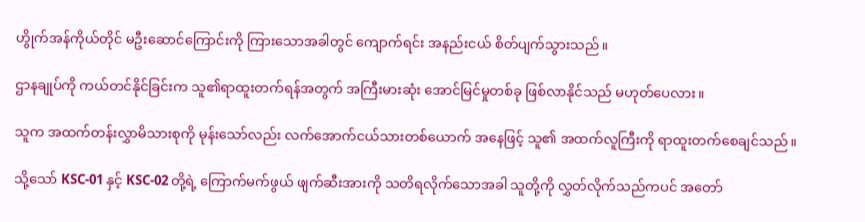ဟွိုက်အန်ကိုယ်တိုင် မဦးဆောင်ကြောင်းကို ကြားသောအခါတွင် ကျောက်ရင်း အနည်းငယ် စိတ်ပျက်သွားသည်။

ဌာနချုပ်ကို ကယ်တင်နိုင်ခြင်းက သူ၏ရာထူးတက်ရန်အတွက် အကြီးမားဆုံး အောင်မြင်မှုတစ်ခု ဖြစ်လာနိုင်သည် မဟုတ်ပေလား။

သူက အထက်တန်းလွှာမိသားစုကို မုန်းသော်လည်း လက်အောက်ငယ်သားတစ်ယောက် အနေဖြင့် သူ၏ အထက်လူကြီးကို ရာထူးတက်စေချင်သည်။

သို့သော် KSC-01 နှင့် KSC-02 တို့ရဲ့ ကြောက်မက်ဖွယ် ဖျက်ဆီးအားကို သတိရလိုက်သောအခါ သူတို့ကို လွှတ်လိုက်သည်ကပင် အတော်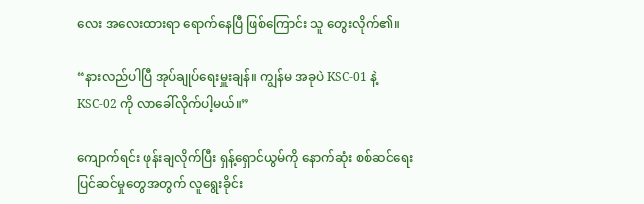လေး အလေးထားရာ ရောက်နေပြီ ဖြစ်ကြောင်း သူ တွေးလိုက်၏။

“နားလည်ပါပြီ အုပ်ချုပ်ရေးမှူးချန်။ ကျွန်မ အခုပဲ KSC-01 နဲ့ KSC-02 ကို လာခေါ်လိုက်ပါ့မယ်။”

ကျောက်ရင်း ဖုန်းချလိုက်ပြီး ရှန့်ရှောင်ယွမ်ကို နောက်ဆုံး စစ်ဆင်ရေး ပြင်ဆင်မှုတွေအတွက် လူရွေးခိုင်း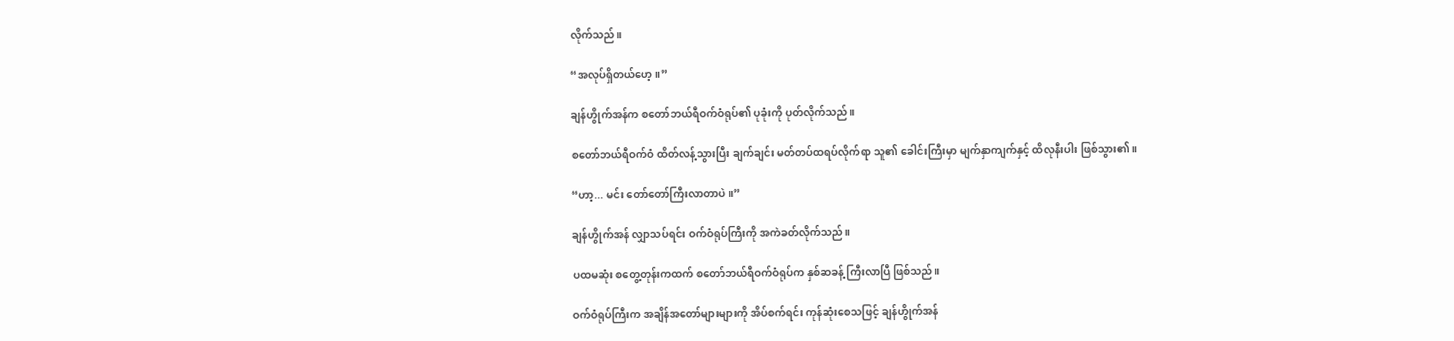လိုက်သည်။

“အလုပ်ရှိတယ်ဟေ့။”

ချန်ဟွိုက်အန်က စတော်ဘယ်ရီဝက်ဝံရုပ်၏ ပုခုံးကို ပုတ်လိုက်သည်။

စတော်ဘယ်ရီဝက်ဝံ ထိတ်လန့်သွားပြီး ချက်ချင်း မတ်တပ်ထရပ်လိုက်ရာ သူ၏ ခေါင်းကြီးမှာ မျက်နှာကျက်နှင့် ထိလုနီးပါး ဖြစ်သွား၏။

“ဟာ့... မင်း တော်တော်ကြီးလာတာပဲ။”

ချန်ဟွိုက်အန် လျှာသပ်ရင်း ဝက်ဝံရုပ်ကြီးကို အကဲခတ်လိုက်သည်။

ပထမဆုံး စတွေ့တုန်းကထက် စတော်ဘယ်ရီဝက်ဝံရုပ်က နှစ်ဆခန့် ကြီးလာပြီ ဖြစ်သည်။

ဝက်ဝံရုပ်ကြီးက အချိန်အတော်များများကို အိပ်စက်ရင်း ကုန်ဆုံးစေသဖြင့် ချန်ဟွိုက်အန်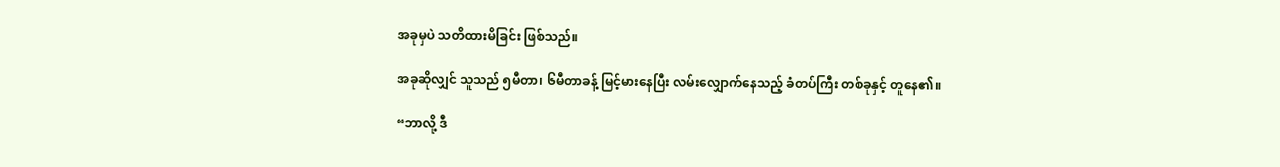အခုမှပဲ သတိထားမိခြင်း ဖြစ်သည်။

အခုဆိုလျှင် သူသည် ၅မီတာ၊ ၆မီတာခန့် မြင့်မားနေပြီး လမ်းလျှောက်နေသည့် ခံတပ်ကြီး တစ်ခုနှင့် တူနေ၏။

“ဘာလို့ ဒီ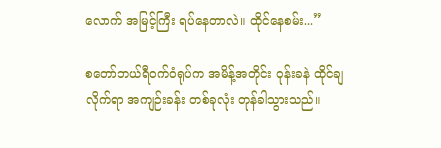လောက် အမြင့်ကြီး ရပ်နေတာလဲ။ ထိုင်နေစမ်း...”

စတော်ဘယ်ရီဝက်ဝံရုပ်က အမိန့်အတိုင်း ဝုန်းခနဲ ထိုင်ချလိုက်ရာ အကျဉ်းခန်း တစ်ခုလုံး တုန်ခါသွားသည်။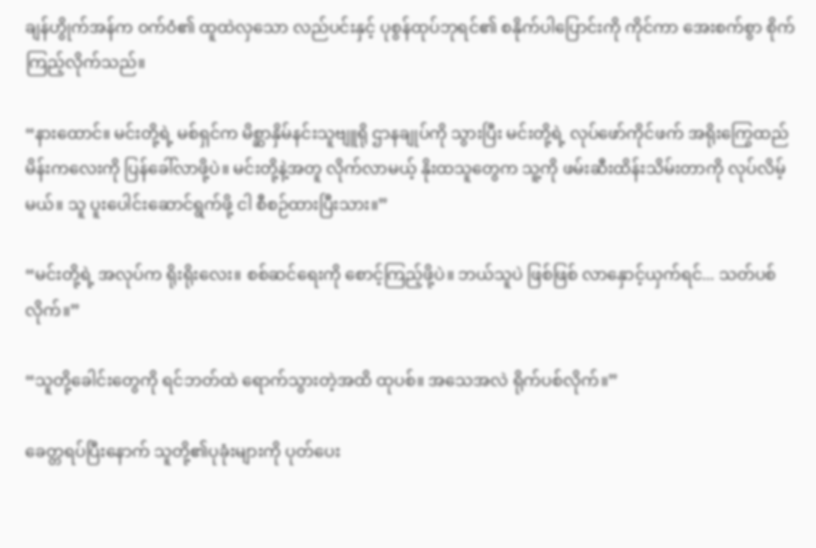ချန်ဟွိုက်အန်က ဝက်ဝံ၏ ထူထဲလှသော လည်ပင်းနှင့် ပုစွန်ထုပ်ဘုရင်၏ စနိုက်ပါပြောင်းကို ကိုင်ကာ အေးစက်စွာ စိုက်ကြည့်လိုက်သည်။

“နားထောင်။ မင်းတို့ရဲ့ မစ်ရှင်က မိစ္ဆာနှိမ်နင်းသူဗျူရို ဌာနချုပ်ကို သွားပြီး မင်းတို့ရဲ့ လုပ်ဖော်ကိုင်ဖက် အရိုးကြွေထည်မိန်းကလေးကို ပြန်ခေါ်လာဖို့ပဲ။ မင်းတို့နဲ့အတူ လိုက်လာမယ့် နိုးထသူတွေက သူ့ကို ဖမ်းဆီးထိန်းသိမ်းတာကို လုပ်လိမ့်မယ်။ သူ ပူးပေါင်းဆောင်ရွက်ဖို့ ငါ စီစဉ်ထားပြီးသား။”

“မင်းတို့ရဲ့ အလုပ်က ရိုးရိုးလေး။ စစ်ဆင်ရေးကို စောင့်ကြည့်ဖို့ပဲ။ ဘယ်သူပဲ ဖြစ်ဖြစ် လာနှောင့်ယှက်ရင်... သတ်ပစ်လိုက်။”

“သူတို့ခေါင်းတွေကို ရင်ဘတ်ထဲ ရောက်သွားတဲ့အထိ ထုပစ်။ အသေအလဲ ရိုက်ပစ်လိုက်။”

ခေတ္တရပ်ပြီးနောက် သူတို့၏ပုခုံးများကို ပုတ်ပေး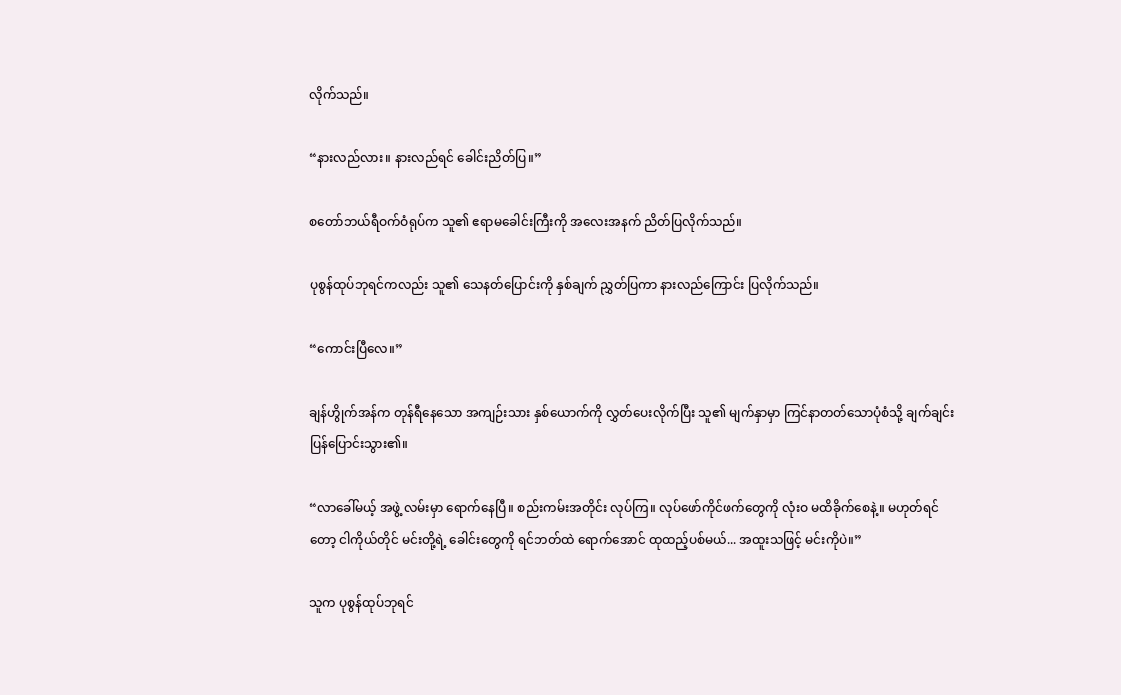လိုက်သည်။

“နားလည်လား။ နားလည်ရင် ခေါင်းညိတ်ပြ။”

စတော်ဘယ်ရီဝက်ဝံရုပ်က သူ၏ ဧရာမခေါင်းကြီးကို အလေးအနက် ညိတ်ပြလိုက်သည်။

ပုစွန်ထုပ်ဘုရင်ကလည်း သူ၏ သေနတ်ပြောင်းကို နှစ်ချက် ညွှတ်ပြကာ နားလည်ကြောင်း ပြလိုက်သည်။

“ကောင်းပြီလေ။”

ချန်ဟွိုက်အန်က တုန်ရီနေသော အကျဉ်းသား နှစ်ယောက်ကို လွှတ်ပေးလိုက်ပြီး သူ၏ မျက်နှာမှာ ကြင်နာတတ်သောပုံစံသို့ ချက်ချင်း ပြန်ပြောင်းသွား၏။

“လာခေါ်မယ့် အဖွဲ့ လမ်းမှာ ရောက်နေပြီ။ စည်းကမ်းအတိုင်း လုပ်ကြ။ လုပ်ဖော်ကိုင်ဖက်တွေကို လုံးဝ မထိခိုက်စေနဲ့။ မဟုတ်ရင်တော့ ငါကိုယ်တိုင် မင်းတို့ရဲ့ ခေါင်းတွေကို ရင်ဘတ်ထဲ ရောက်အောင် ထုထည့်ပစ်မယ်... အထူးသဖြင့် မင်းကိုပဲ။”

သူက ပုစွန်ထုပ်ဘုရင်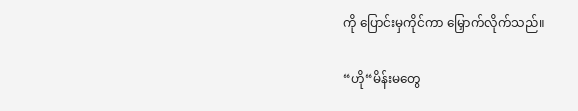ကို ပြောင်းမှကိုင်ကာ မြှောက်လိုက်သည်။

“ဟို“မိန်းမတွေ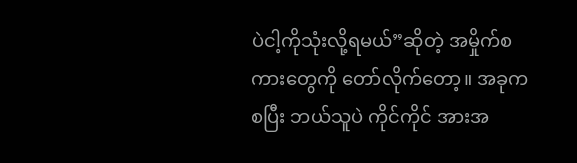ပဲငါ့ကိုသုံးလို့ရမယ်”ဆိုတဲ့ အမှိုက်စကားတွေကို တော်လိုက်တော့။ အခုကစပြီး ဘယ်သူပဲ ကိုင်ကိုင် အားအ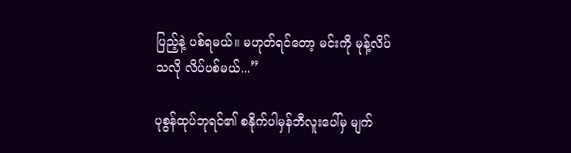ပြည့်နဲ့ ပစ်ရမယ်။ မဟုတ်ရင်တော့ မင်းကို မုန့်လိပ်သလို လိပ်ပစ်မယ်...”

ပုစွန်ထုပ်ဘုရင်၏ စနိုက်ပါမှန်ဘီလူးပေါ်မှ မျက်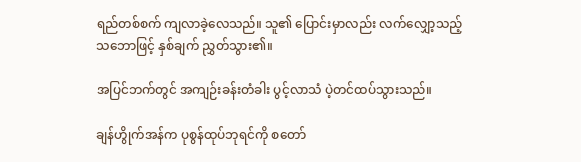ရည်တစ်စက် ကျလာခဲ့လေသည်။ သူ၏ ပြောင်းမှာလည်း လက်လျှော့သည့် သဘောဖြင့် နှစ်ချက် ညွှတ်သွား၏။

အပြင်ဘက်တွင် အကျဉ်းခန်းတံခါး ပွင့်လာသံ ပဲ့တင်ထပ်သွားသည်။

ချန်ဟွိုက်အန်က ပုစွန်ထုပ်ဘုရင်ကို စတော်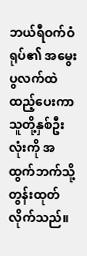ဘယ်ရီဝက်ဝံရုပ်၏ အမွေးပွလက်ထဲ ထည့်ပေးကာ သူတို့နှစ်ဦးလုံးကို အထွက်ဘက်သို့ တွန်းထုတ်လိုက်သည်။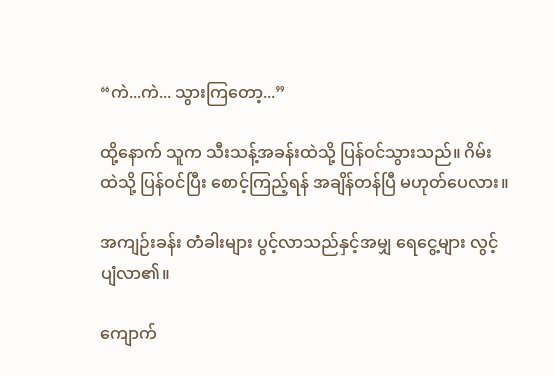“ကဲ...ကဲ... သွားကြတော့...”

ထို့နောက် သူက သီးသန့်အခန်းထဲသို့ ပြန်ဝင်သွားသည်။ ဂိမ်းထဲသို့ ပြန်ဝင်ပြီး စောင့်ကြည့်ရန် အချိန်တန်ပြီ မဟုတ်ပေလား။

အကျဉ်းခန်း တံခါးများ ပွင့်လာသည်နှင့်အမျှ ရေငွေ့များ လွင့်ပျံလာ၏။

ကျောက်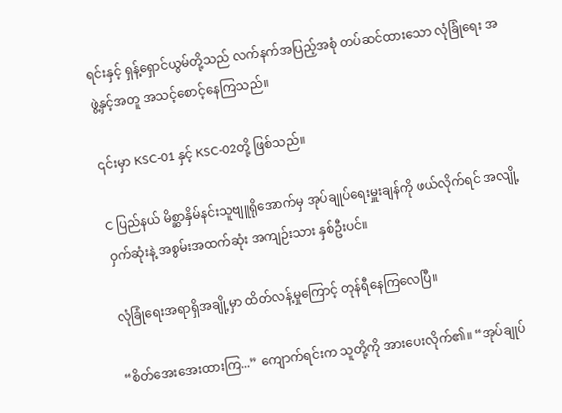ရင်းနှင့် ရှန့်ရှောင်ယွမ်တို့သည် လက်နက်အပြည့်အစုံ တပ်ဆင်ထားသော လုံခြုံရေး အဖွဲ့နှင့်အတူ အသင့်စောင့်နေကြသည်။

၎င်းမှာ KSC-01 နှင့် KSC-02တို့ ဖြစ်သည်။

C ပြည်နယ် မိစ္ဆာနှိမ်နင်းသူဗျူရိုအောက်မှ အုပ်ချုပ်ရေးမှူးချန်ကို ဖယ်လိုက်ရင် အလျို့ဝှက်ဆုံးနဲ့ အစွမ်းအထက်ဆုံး အကျဉ်းသား နှစ်ဦးပင်။

လုံခြုံရေးအရာရှိအချို့မှာ ထိတ်လန့်မှုကြောင့် တုန်ရီနေကြလေပြီ။

“စိတ်အေးအေးထားကြ...” ကျောက်ရင်းက သူတို့ကို အားပေးလိုက်၏။ “အုပ်ချုပ်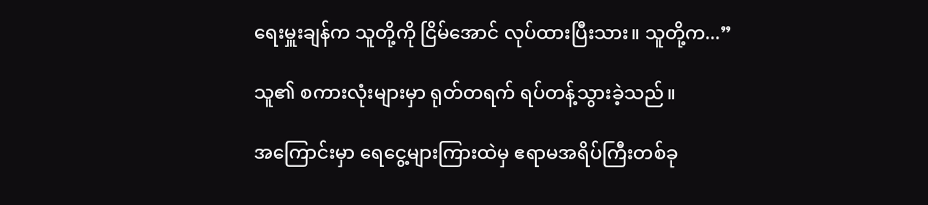ရေးမှူးချန်က သူတို့ကို ငြိမ်အောင် လုပ်ထားပြီးသား။ သူတို့က...”

သူ၏ စကားလုံးများမှာ ရုတ်တရက် ရပ်တန့်သွားခဲ့သည်။

အကြောင်းမှာ ရေငွေ့များကြားထဲမှ ဧရာမအရိပ်ကြီးတစ်ခု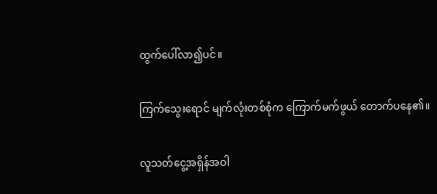ထွက်ပေါ်လာ၍ပင်။

ကြက်သွေးရောင် မျက်လုံးတစ်စုံက ကြောက်မက်ဖွယ် တောက်ပနေ၏။

လူသတ်ငွေ့အရှိန်အဝါ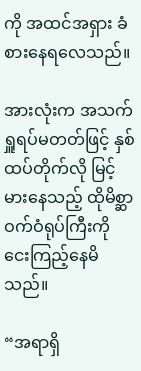ကို အထင်အရှား ခံစားနေရလေသည်။

အားလုံးက အသက်ရှူရပ်မတတ်ဖြင့် နှစ်ထပ်တိုက်လို မြင့်မားနေသည့် ထိုမိစ္ဆာဝက်ဝံရုပ်ကြီးကို ငေးကြည့်နေမိသည်။

“အရာရှိ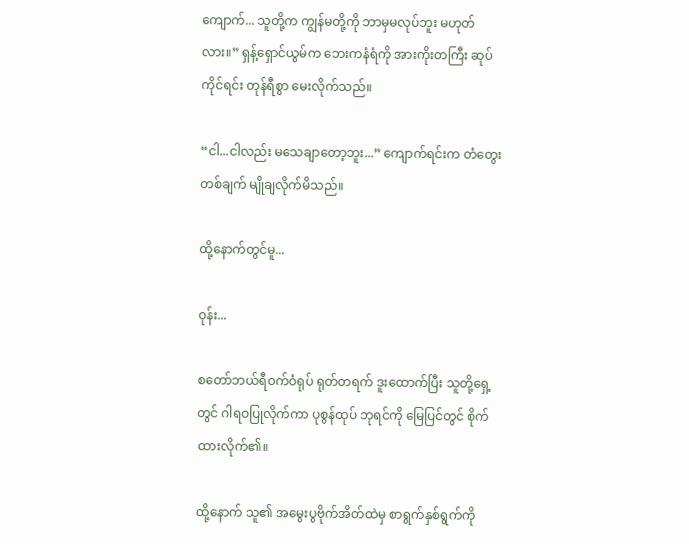ကျောက်... သူတို့က ကျွန်မတို့ကို ဘာမှမလုပ်ဘူး မဟုတ်လား။” ရှန့်ရှောင်ယွမ်က ဘေးကနံရံကို အားကိုးတကြီး ဆုပ်ကိုင်ရင်း တုန်ရီစွာ မေးလိုက်သည်။

“ငါ...ငါလည်း မသေချာတော့ဘူး...” ကျောက်ရင်းက တံတွေးတစ်ချက် မျိုချလိုက်မိသည်။

ထို့နောက်တွင်မူ...

ဝုန်း...

စတော်ဘယ်ရီဝက်ဝံရုပ် ရုတ်တရက် ဒူးထောက်ပြီး သူတို့ရှေ့တွင် ဂါရဝပြုလိုက်ကာ ပုစွန်ထုပ် ဘုရင်ကို မြေပြင်တွင် စိုက်ထားလိုက်၏။

ထို့နောက် သူ၏ အမွေးပွဗိုက်အိတ်ထဲမှ စာရွက်နှစ်ရွက်ကို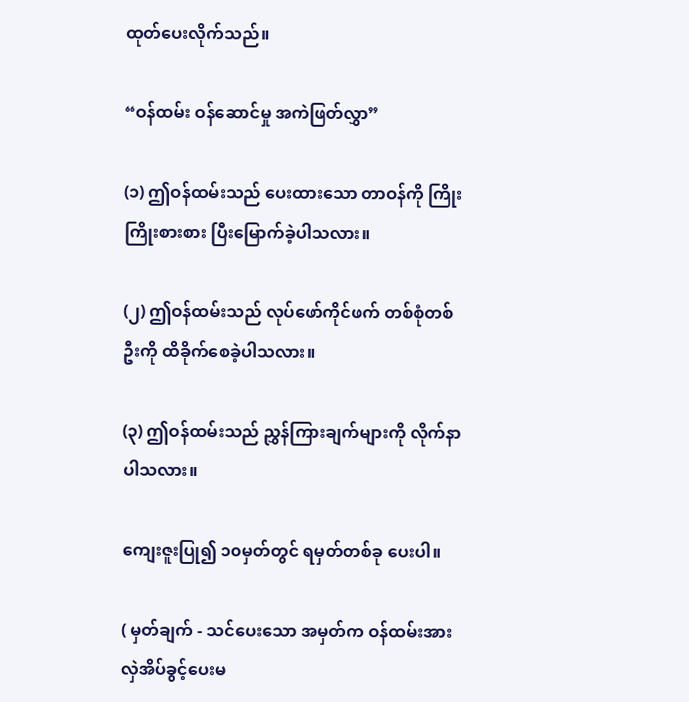ထုတ်ပေးလိုက်သည်။

“ဝန်ထမ်း ဝန်ဆောင်မှု အကဲဖြတ်လွှာ”

(၁) ဤဝန်ထမ်းသည် ပေးထားသော တာဝန်ကို ကြိုးကြိုးစားစား ပြီးမြောက်ခဲ့ပါသလား။

(၂) ဤဝန်ထမ်းသည် လုပ်ဖော်ကိုင်ဖက် တစ်စုံတစ်ဦးကို ထိခိုက်စေခဲ့ပါသလား။

(၃) ဤဝန်ထမ်းသည် ညွှန်ကြားချက်များကို လိုက်နာပါသလား။

ကျေးဇူးပြု၍ ၁၀မှတ်တွင် ရမှတ်တစ်ခု ပေးပါ။

( မှတ်ချက် - သင်ပေးသော အမှတ်က ဝန်ထမ်းအား လှဲအိပ်ခွင့်ပေးမ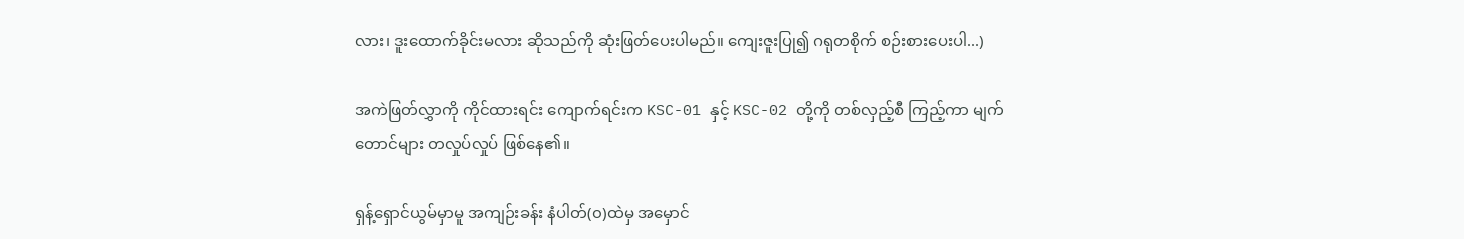လား၊ ဒူးထောက်ခိုင်းမလား ဆိုသည်ကို ဆုံးဖြတ်ပေးပါမည်။ ကျေးဇူးပြု၍ ဂရုတစိုက် စဉ်းစားပေးပါ...)

အကဲဖြတ်လွှာကို ကိုင်ထားရင်း ကျောက်ရင်းက KSC-01 နှင့် KSC-02 တို့ကို တစ်လှည့်စီ ကြည့်ကာ မျက်တောင်များ တလှုပ်လှုပ် ဖြစ်နေ၏။

ရှန့်ရှောင်ယွမ်မှာမူ အကျဉ်းခန်း နံပါတ်(၀)ထဲမှ အမှောင်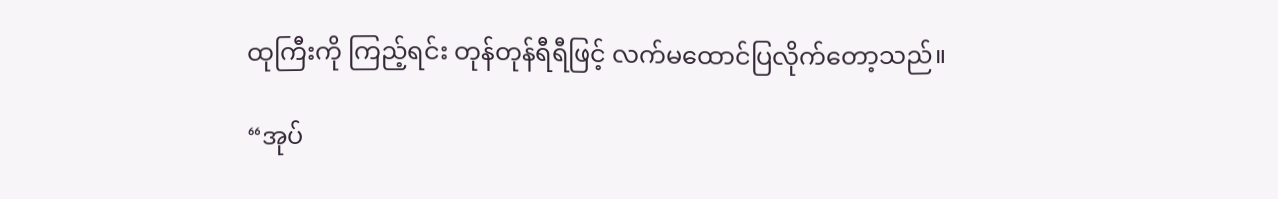ထုကြီးကို ကြည့်ရင်း တုန်တုန်ရီရီဖြင့် လက်မထောင်ပြလိုက်တော့သည်။

“အုပ်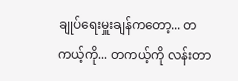ချုပ်ရေးမှူးချန်ကတော့... တကယ့်ကို... တကယ့်ကို လန်းတာ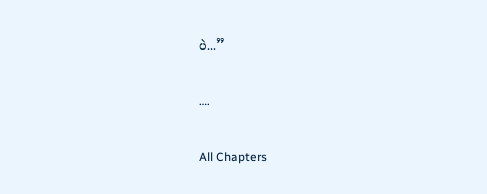ပဲ...”

….

All Chapters